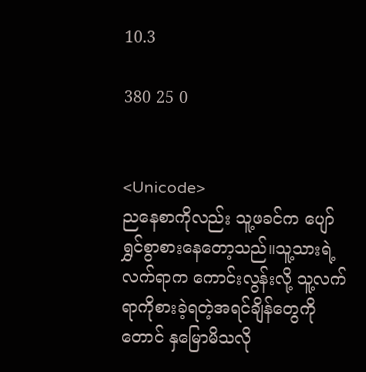10.3

380 25 0


<Unicode>
ညနေစာကိုလည်း သူ့ဖခင်က ပျော်ရွှင်စွာစားနေတော့သည်။သူ့သားရဲ့လက်ရာက ကောင်းလွန်းလို့ သူ့လက်ရာကိုစားခဲ့ရတဲ့အရင်ချိန်တွေကိုတောင် နှမြောမိသလို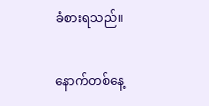ခံစားရသည်။

နောက်တစ်နေ့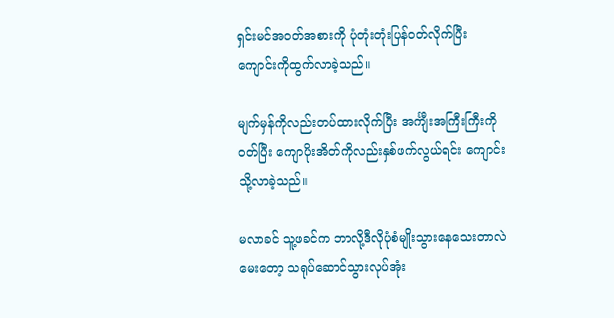ရှင်းမင်အဝတ်အစားကို ပုံတုံးတုံးပြန်ဝတ်လိုက်ပြီး ကျောင်းကိုထွက်လာခဲ့သည်။

မျက်မှန်ကိုလည်းတပ်ထားလိုက်ပြီး အင်္ကျီးအကြီးကြီးကိုဝတ်ပြီး ကျောပိုးအိတ်ကိုလည်းနှစ်ဖက်လွယ်ရင်း ကျောင်းသို့လာခဲ့သည်။

မလာခင် သူ့ဖခင်က ဘာလို့ဒီလိုပုံစံမျိုးသွားနေသေးတာလဲမေးတော့ သရုပ်ဆောင်သွားလုပ်အုံး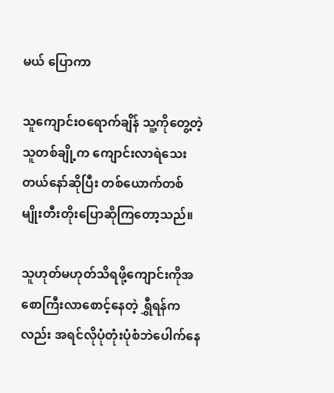မယ် ပြောကာ

သူကျောင်းဝရောက်ချိန် သူ့ကိုတွေ့တဲ့သူတစ်ချို့က ကျောင်းလာရဲသေးတယ်နော်ဆိုပြီး တစ်ယောက်တစ်မျိုးတီးတိုးပြောဆိုကြတော့သည်။

သူဟုတ်မဟုတ်သိရဖို့ကျောင်းကိုအစောကြီးလာစောင့်နေတဲ့ ရွှီရန်ကလည်း အရင်လိုပုံတုံးပုံစံဘဲပေါက်နေ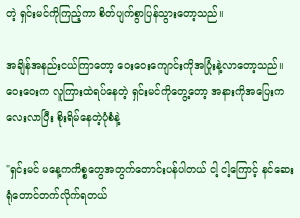တဲ့ ရှင်းမင်ကိုကြည့်ကာ စိတ်ပျက်စွာပြန်သွားတော့သည်။

အချိန်အနည်းငယ်ကြာတော့ ဝေးဝေးကျောင်းကိုအပြုံးနဲ့လာတော့သည်။ဝေးဝေးက လူကြားထဲရပ်နေတဲ့ ရှင်းမင်ကိုတွေ့တော့ အနားကိုအပြေးကလေးလာပြီး စိုးရိမ်နေတဲ့ပုံစံနဲ့

"ရှင်းမင် မနေ့ကကိစ္စတွေအတွက်တောင်းပန်ပါတယ် ငါ့ ငါ့ကြောင့် နင်ဆေးရုံတောင်တက်လိုက်ရတယ်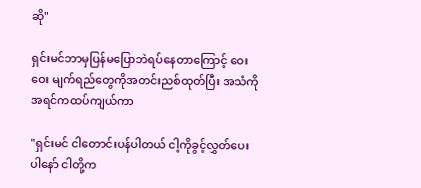ဆို"

ရှင်းမင်ဘာမှပြန်မပြောဘဲရပ်နေတာကြောင့် ဝေးဝေး မျက်ရည်တွေကိုအတင်းညစ်ထုတ်ပြီး အသံကိုအရင်ကထပ်ကျယ်ကာ

"ရှင်းမင် ငါတောင်းပန်ပါတယ် ငါ့ကိုခွင့်လွှတ်ပေးပါနော် ငါတို့က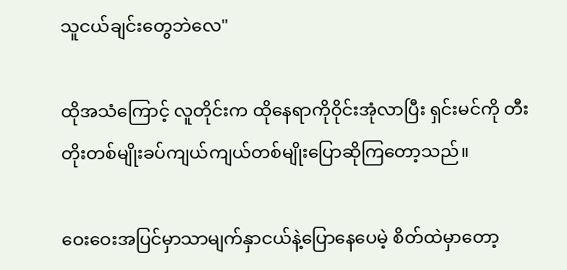သူငယ်ချင်းတွေဘဲလေ"

ထိုအသံကြောင့် လူတိုင်းက ထိုနေရာကိုဝိုင်းအုံလာပြီး ရှင်းမင်ကို တီးတိုးတစ်မျိုးခပ်ကျယ်ကျယ်တစ်မျိုးပြောဆိုကြတော့သည်။

ဝေးဝေးအပြင်မှာသာမျက်နှာငယ်နဲ့ပြောနေပေမဲ့ စိတ်ထဲမှာတော့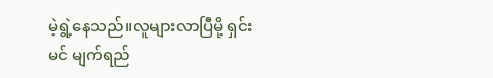မဲ့ရွဲ့နေသည်။လူများလာပြီမို့ ရှင်းမင် မျက်ရည်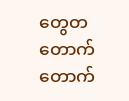တွေတတောက်တောက်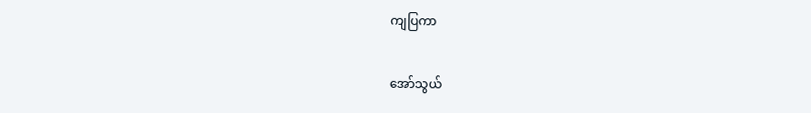ကျပြကာ

အော်သွယ်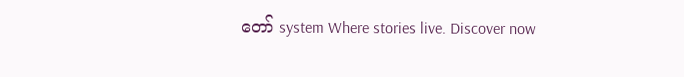တော် system Where stories live. Discover now